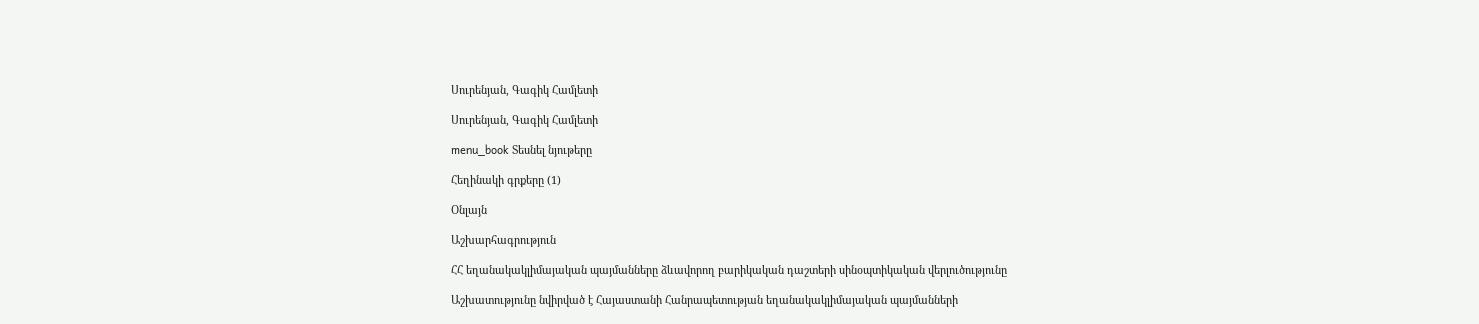Սուրենյան, Գագիկ Համլետի

Սուրենյան, Գագիկ Համլետի

menu_book Տեսնել նյութերը

Հեղինակի գրքերը (1)

Օնլայն

Աշխարհագրություն

ՀՀ եղանակակլիմայական պայմանները ձևավորող բարիկական դաշտերի սինօպտիկական վերլուծությունը

Աշխատությունը նվիրված է Հայաստանի Հանրապետության եղանակակլիմայական պայմանների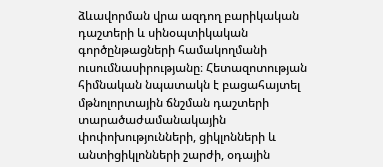ձևավորման վրա ազդող բարիկական դաշտերի և սինօպտիկական գործընթացների համակողմանի ուսումնասիրությանը։ Հետազոտության հիմնական նպատակն է բացահայտել մթնոլորտային ճնշման դաշտերի տարածաժամանակային փոփոխությունների, ցիկլոնների և անտիցիկլոնների շարժի, օդային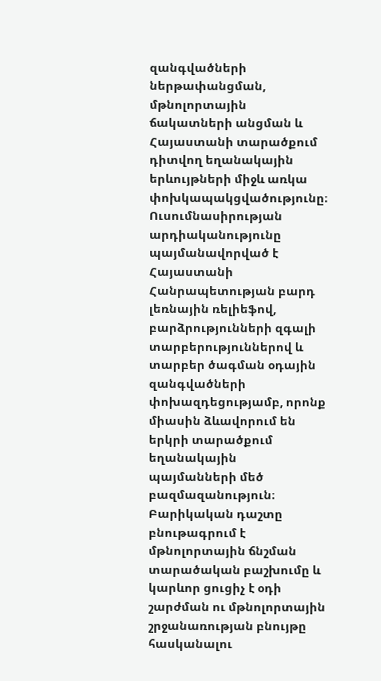զանգվածների ներթափանցման, մթնոլորտային ճակատների անցման և Հայաստանի տարածքում դիտվող եղանակային երևույթների միջև առկա փոխկապակցվածությունը։ Ուսումնասիրության արդիականությունը պայմանավորված է Հայաստանի Հանրապետության բարդ լեռնային ռելիեֆով, բարձրությունների զգալի տարբերություններով և տարբեր ծագման օդային զանգվածների փոխազդեցությամբ, որոնք միասին ձևավորում են երկրի տարածքում եղանակային պայմանների մեծ բազմազանություն։ Բարիկական դաշտը բնութագրում է մթնոլորտային ճնշման տարածական բաշխումը և կարևոր ցուցիչ է օդի շարժման ու մթնոլորտային շրջանառության բնույթը հասկանալու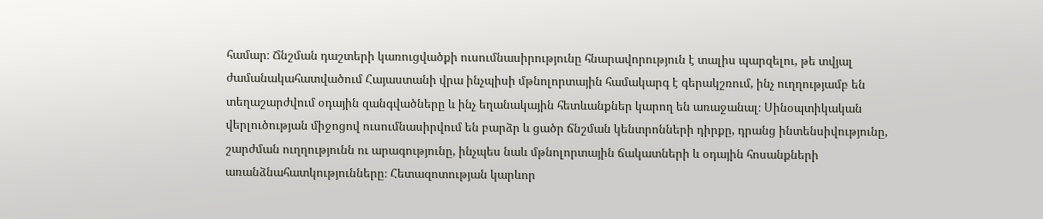համար։ Ճնշման դաշտերի կառուցվածքի ուսումնասիրությունը հնարավորություն է տալիս պարզելու, թե տվյալ ժամանակահատվածում Հայաստանի վրա ինչպիսի մթնոլորտային համակարգ է գերակշռում, ինչ ուղղությամբ են տեղաշարժվում օդային զանգվածները և ինչ եղանակային հետևանքներ կարող են առաջանալ։ Սինօպտիկական վերլուծության միջոցով ուսումնասիրվում են բարձր և ցածր ճնշման կենտրոնների դիրքը, դրանց ինտենսիվությունը, շարժման ուղղությունն ու արագությունը, ինչպես նաև մթնոլորտային ճակատների և օդային հոսանքների առանձնահատկությունները։ Հետազոտության կարևոր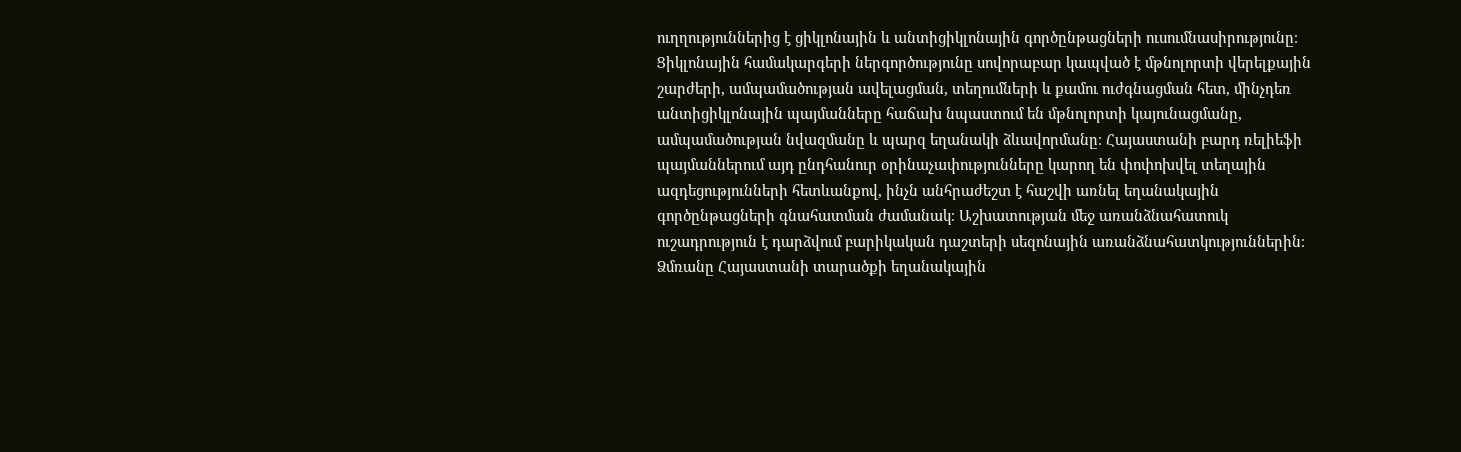ուղղություններից է ցիկլոնային և անտիցիկլոնային գործընթացների ուսումնասիրությունը։ Ցիկլոնային համակարգերի ներգործությունը սովորաբար կապված է մթնոլորտի վերելքային շարժերի, ամպամածության ավելացման, տեղումների և քամու ուժգնացման հետ, մինչդեռ անտիցիկլոնային պայմանները հաճախ նպաստում են մթնոլորտի կայունացմանը, ամպամածության նվազմանը և պարզ եղանակի ձևավորմանը։ Հայաստանի բարդ ռելիեֆի պայմաններում այդ ընդհանուր օրինաչափությունները կարող են փոփոխվել տեղային ազդեցությունների հետևանքով, ինչն անհրաժեշտ է հաշվի առնել եղանակային գործընթացների գնահատման ժամանակ։ Աշխատության մեջ առանձնահատուկ ուշադրություն է դարձվում բարիկական դաշտերի սեզոնային առանձնահատկություններին։ Ձմռանը Հայաստանի տարածքի եղանակային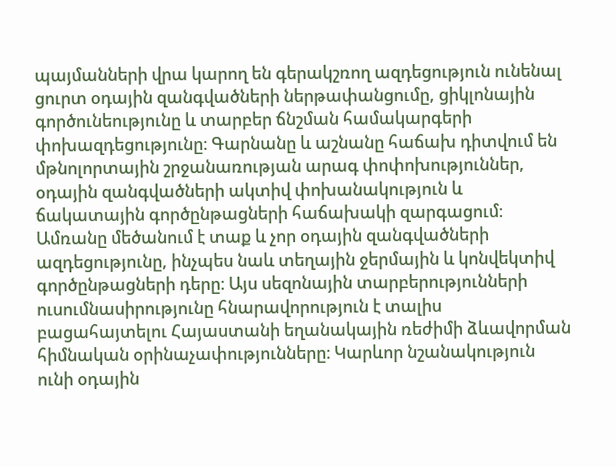պայմանների վրա կարող են գերակշռող ազդեցություն ունենալ ցուրտ օդային զանգվածների ներթափանցումը, ցիկլոնային գործունեությունը և տարբեր ճնշման համակարգերի փոխազդեցությունը։ Գարնանը և աշնանը հաճախ դիտվում են մթնոլորտային շրջանառության արագ փոփոխություններ, օդային զանգվածների ակտիվ փոխանակություն և ճակատային գործընթացների հաճախակի զարգացում։ Ամռանը մեծանում է տաք և չոր օդային զանգվածների ազդեցությունը, ինչպես նաև տեղային ջերմային և կոնվեկտիվ գործընթացների դերը։ Այս սեզոնային տարբերությունների ուսումնասիրությունը հնարավորություն է տալիս բացահայտելու Հայաստանի եղանակային ռեժիմի ձևավորման հիմնական օրինաչափությունները։ Կարևոր նշանակություն ունի օդային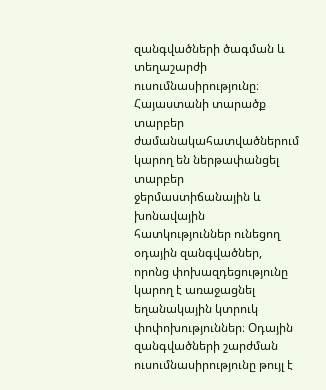զանգվածների ծագման և տեղաշարժի ուսումնասիրությունը։ Հայաստանի տարածք տարբեր ժամանակահատվածներում կարող են ներթափանցել տարբեր ջերմաստիճանային և խոնավային հատկություններ ունեցող օդային զանգվածներ, որոնց փոխազդեցությունը կարող է առաջացնել եղանակային կտրուկ փոփոխություններ։ Օդային զանգվածների շարժման ուսումնասիրությունը թույլ է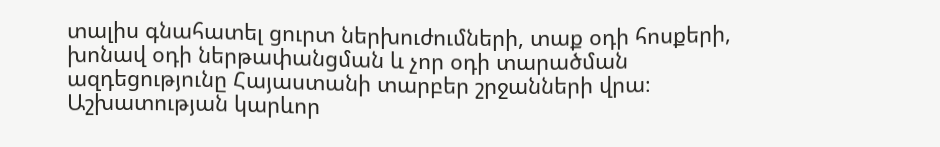տալիս գնահատել ցուրտ ներխուժումների, տաք օդի հոսքերի, խոնավ օդի ներթափանցման և չոր օդի տարածման ազդեցությունը Հայաստանի տարբեր շրջանների վրա։ Աշխատության կարևոր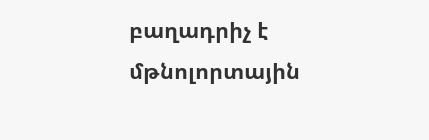բաղադրիչ է մթնոլորտային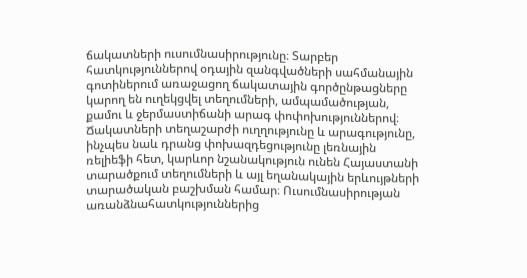ճակատների ուսումնասիրությունը։ Տարբեր հատկություններով օդային զանգվածների սահմանային գոտիներում առաջացող ճակատային գործընթացները կարող են ուղեկցվել տեղումների, ամպամածության, քամու և ջերմաստիճանի արագ փոփոխություններով։ Ճակատների տեղաշարժի ուղղությունը և արագությունը, ինչպես նաև դրանց փոխազդեցությունը լեռնային ռելիեֆի հետ, կարևոր նշանակություն ունեն Հայաստանի տարածքում տեղումների և այլ եղանակային երևույթների տարածական բաշխման համար։ Ուսումնասիրության առանձնահատկություններից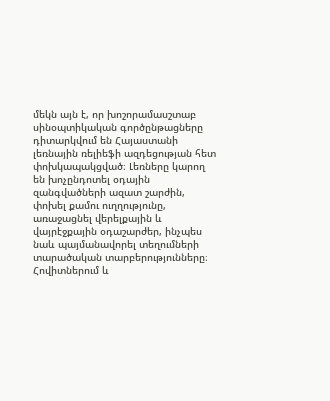մեկն այն է, որ խոշորամասշտաբ սինօպտիկական գործընթացները դիտարկվում են Հայաստանի լեռնային ռելիեֆի ազդեցության հետ փոխկապակցված։ Լեռները կարող են խոչընդոտել օդային զանգվածների ազատ շարժին, փոխել քամու ուղղությունը, առաջացնել վերելքային և վայրէջքային օդաշարժեր, ինչպես նաև պայմանավորել տեղումների տարածական տարբերությունները։ Հովիտներում և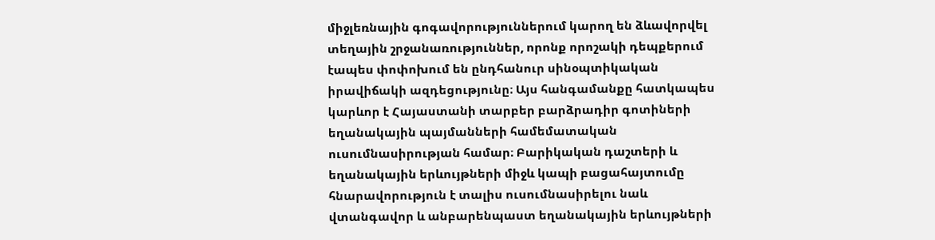միջլեռնային գոգավորություններում կարող են ձևավորվել տեղային շրջանառություններ, որոնք որոշակի դեպքերում էապես փոփոխում են ընդհանուր սինօպտիկական իրավիճակի ազդեցությունը։ Այս հանգամանքը հատկապես կարևոր է Հայաստանի տարբեր բարձրադիր գոտիների եղանակային պայմանների համեմատական ուսումնասիրության համար։ Բարիկական դաշտերի և եղանակային երևույթների միջև կապի բացահայտումը հնարավորություն է տալիս ուսումնասիրելու նաև վտանգավոր և անբարենպաստ եղանակային երևույթների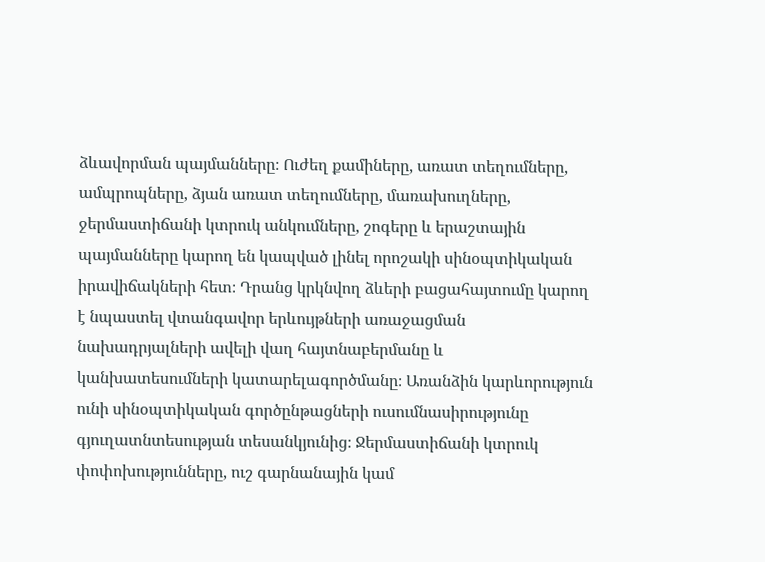ձևավորման պայմանները։ Ուժեղ քամիները, առատ տեղումները, ամպրոպները, ձյան առատ տեղումները, մառախուղները, ջերմաստիճանի կտրուկ անկումները, շոգերը և երաշտային պայմանները կարող են կապված լինել որոշակի սինօպտիկական իրավիճակների հետ։ Դրանց կրկնվող ձևերի բացահայտումը կարող է նպաստել վտանգավոր երևույթների առաջացման նախադրյալների ավելի վաղ հայտնաբերմանը և կանխատեսումների կատարելագործմանը։ Առանձին կարևորություն ունի սինօպտիկական գործընթացների ուսումնասիրությունը գյուղատնտեսության տեսանկյունից։ Ջերմաստիճանի կտրուկ փոփոխությունները, ուշ գարնանային կամ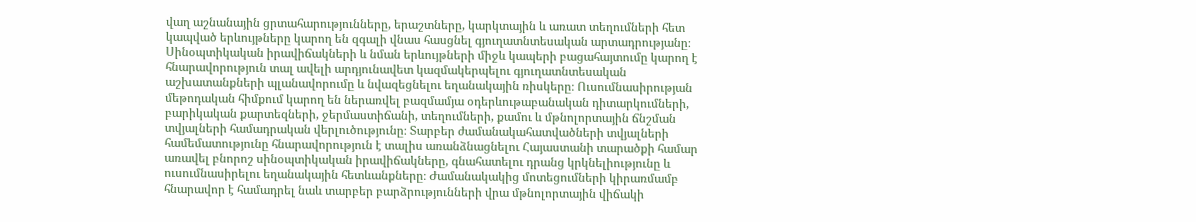վաղ աշնանային ցրտահարությունները, երաշտները, կարկտային և առատ տեղումների հետ կապված երևույթները կարող են զգալի վնաս հասցնել գյուղատնտեսական արտադրությանը։ Սինօպտիկական իրավիճակների և նման երևույթների միջև կապերի բացահայտումը կարող է հնարավորություն տալ ավելի արդյունավետ կազմակերպելու գյուղատնտեսական աշխատանքների պլանավորումը և նվազեցնելու եղանակային ռիսկերը։ Ուսումնասիրության մեթոդական հիմքում կարող են ներառվել բազմամյա օդերևութաբանական դիտարկումների, բարիկական քարտեզների, ջերմաստիճանի, տեղումների, քամու և մթնոլորտային ճնշման տվյալների համադրական վերլուծությունը։ Տարբեր ժամանակահատվածների տվյալների համեմատությունը հնարավորություն է տալիս առանձնացնելու Հայաստանի տարածքի համար առավել բնորոշ սինօպտիկական իրավիճակները, գնահատելու դրանց կրկնելիությունը և ուսումնասիրելու եղանակային հետևանքները։ Ժամանակակից մոտեցումների կիրառմամբ հնարավոր է համադրել նաև տարբեր բարձրությունների վրա մթնոլորտային վիճակի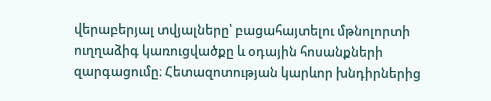վերաբերյալ տվյալները՝ բացահայտելու մթնոլորտի ուղղաձիգ կառուցվածքը և օդային հոսանքների զարգացումը։ Հետազոտության կարևոր խնդիրներից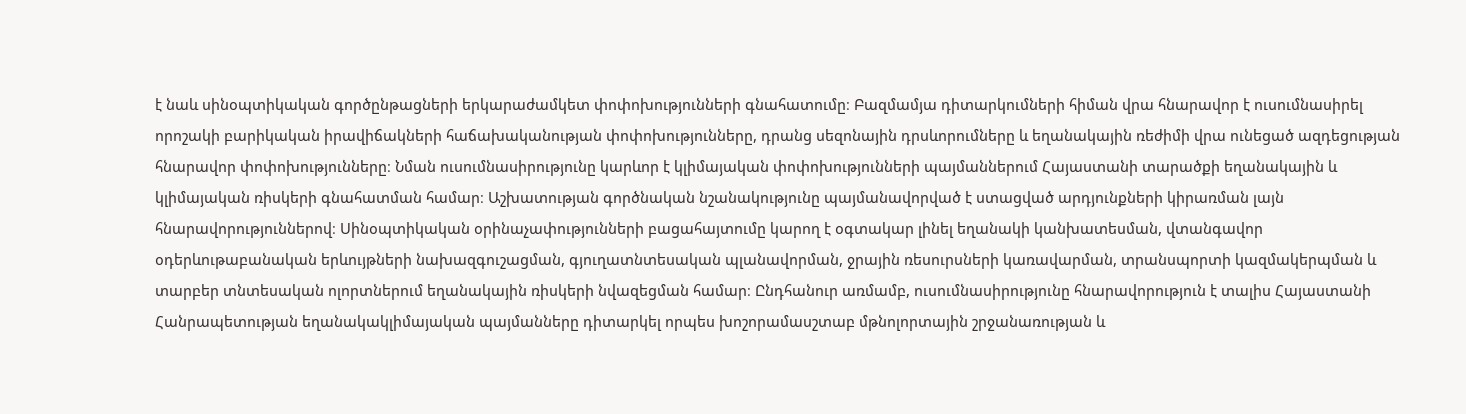է նաև սինօպտիկական գործընթացների երկարաժամկետ փոփոխությունների գնահատումը։ Բազմամյա դիտարկումների հիման վրա հնարավոր է ուսումնասիրել որոշակի բարիկական իրավիճակների հաճախականության փոփոխությունները, դրանց սեզոնային դրսևորումները և եղանակային ռեժիմի վրա ունեցած ազդեցության հնարավոր փոփոխությունները։ Նման ուսումնասիրությունը կարևոր է կլիմայական փոփոխությունների պայմաններում Հայաստանի տարածքի եղանակային և կլիմայական ռիսկերի գնահատման համար։ Աշխատության գործնական նշանակությունը պայմանավորված է ստացված արդյունքների կիրառման լայն հնարավորություններով։ Սինօպտիկական օրինաչափությունների բացահայտումը կարող է օգտակար լինել եղանակի կանխատեսման, վտանգավոր օդերևութաբանական երևույթների նախազգուշացման, գյուղատնտեսական պլանավորման, ջրային ռեսուրսների կառավարման, տրանսպորտի կազմակերպման և տարբեր տնտեսական ոլորտներում եղանակային ռիսկերի նվազեցման համար։ Ընդհանուր առմամբ, ուսումնասիրությունը հնարավորություն է տալիս Հայաստանի Հանրապետության եղանակակլիմայական պայմանները դիտարկել որպես խոշորամասշտաբ մթնոլորտային շրջանառության և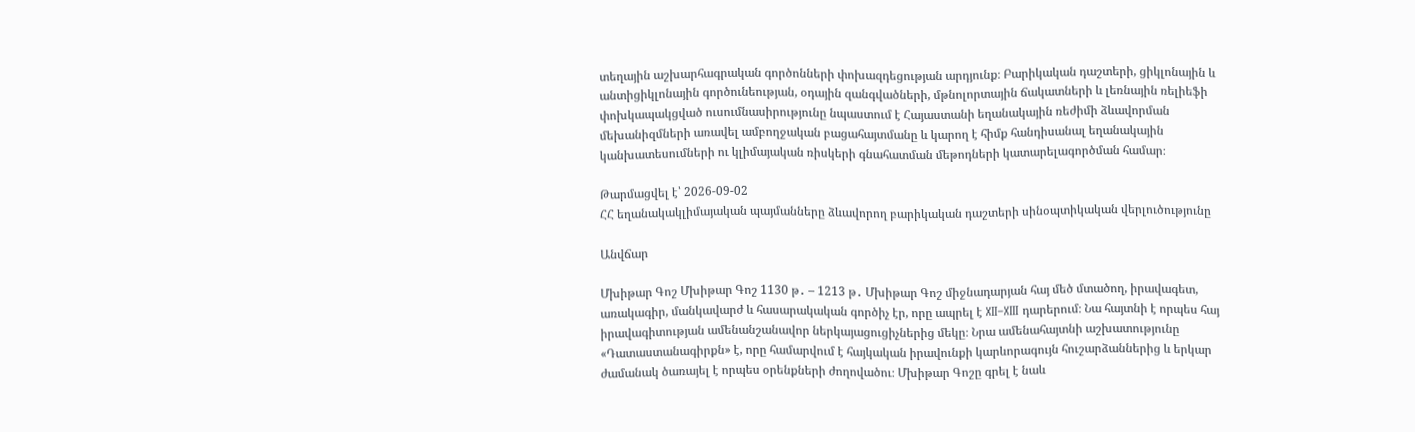տեղային աշխարհագրական գործոնների փոխազդեցության արդյունք։ Բարիկական դաշտերի, ցիկլոնային և անտիցիկլոնային գործունեության, օդային զանգվածների, մթնոլորտային ճակատների և լեռնային ռելիեֆի փոխկապակցված ուսումնասիրությունը նպաստում է Հայաստանի եղանակային ռեժիմի ձևավորման մեխանիզմների առավել ամբողջական բացահայտմանը և կարող է հիմք հանդիսանալ եղանակային կանխատեսումների ու կլիմայական ռիսկերի գնահատման մեթոդների կատարելագործման համար։

Թարմացվել է՝ 2026-09-02
ՀՀ եղանակակլիմայական պայմանները ձևավորող բարիկական դաշտերի սինօպտիկական վերլուծությունը

Անվճար

Մխիթար Գոշ Մխիթար Գոշ 1130 թ․ – 1213 թ․ Մխիթար Գոշ միջնադարյան հայ մեծ մտածող, իրավագետ, առակագիր, մանկավարժ և հասարակական գործիչ էր, որը ապրել է XII–XIII դարերում։ Նա հայտնի է որպես հայ իրավագիտության ամենանշանավոր ներկայացուցիչներից մեկը։ Նրա ամենահայտնի աշխատությունը «Դատաստանագիրքն» է, որը համարվում է հայկական իրավունքի կարևորագույն հուշարձաններից և երկար ժամանակ ծառայել է որպես օրենքների ժողովածու։ Մխիթար Գոշը գրել է նաև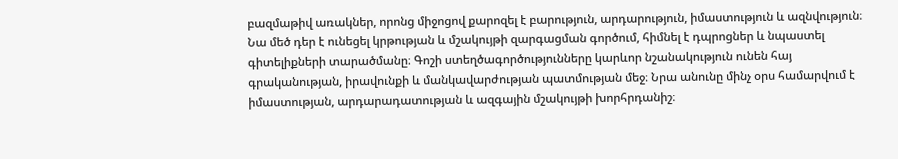բազմաթիվ առակներ, որոնց միջոցով քարոզել է բարություն, արդարություն, իմաստություն և ազնվություն։ Նա մեծ դեր է ունեցել կրթության և մշակույթի զարգացման գործում, հիմնել է դպրոցներ և նպաստել գիտելիքների տարածմանը։ Գոշի ստեղծագործությունները կարևոր նշանակություն ունեն հայ գրականության, իրավունքի և մանկավարժության պատմության մեջ։ Նրա անունը մինչ օրս համարվում է իմաստության, արդարադատության և ազգային մշակույթի խորհրդանիշ։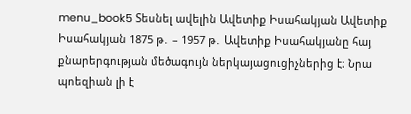menu_book5 Տեսնել ավելին Ավետիք Իսահակյան Ավետիք Իսահակյան 1875 թ․ – 1957 թ․ Ավետիք Իսահակյանը հայ քնարերգության մեծագույն ներկայացուցիչներից է։ Նրա պոեզիան լի է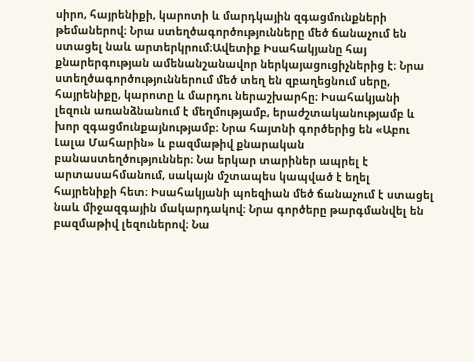սիրո, հայրենիքի, կարոտի և մարդկային զգացմունքների թեմաներով։ Նրա ստեղծագործությունները մեծ ճանաչում են ստացել նաև արտերկրում։Ավետիք Իսահակյանը հայ քնարերգության ամենանշանավոր ներկայացուցիչներից է։ Նրա ստեղծագործություններում մեծ տեղ են զբաղեցնում սերը, հայրենիքը, կարոտը և մարդու ներաշխարհը։ Իսահակյանի լեզուն առանձնանում է մեղմությամբ, երաժշտականությամբ և խոր զգացմունքայնությամբ։ Նրա հայտնի գործերից են «Աբու Լալա Մահարին» և բազմաթիվ քնարական բանաստեղծություններ։ Նա երկար տարիներ ապրել է արտասահմանում, սակայն մշտապես կապված է եղել հայրենիքի հետ։ Իսահակյանի պոեզիան մեծ ճանաչում է ստացել նաև միջազգային մակարդակով։ Նրա գործերը թարգմանվել են բազմաթիվ լեզուներով։ Նա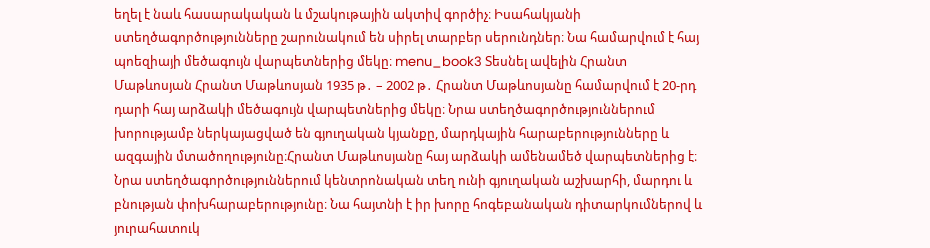եղել է նաև հասարակական և մշակութային ակտիվ գործիչ։ Իսահակյանի ստեղծագործությունները շարունակում են սիրել տարբեր սերունդներ։ Նա համարվում է հայ պոեզիայի մեծագույն վարպետներից մեկը։ menu_book3 Տեսնել ավելին Հրանտ Մաթևոսյան Հրանտ Մաթևոսյան 1935 թ․ – 2002 թ․ Հրանտ Մաթևոսյանը համարվում է 20-րդ դարի հայ արձակի մեծագույն վարպետներից մեկը։ Նրա ստեղծագործություններում խորությամբ ներկայացված են գյուղական կյանքը, մարդկային հարաբերությունները և ազգային մտածողությունը։Հրանտ Մաթևոսյանը հայ արձակի ամենամեծ վարպետներից է։ Նրա ստեղծագործություններում կենտրոնական տեղ ունի գյուղական աշխարհի, մարդու և բնության փոխհարաբերությունը։ Նա հայտնի է իր խորը հոգեբանական դիտարկումներով և յուրահատուկ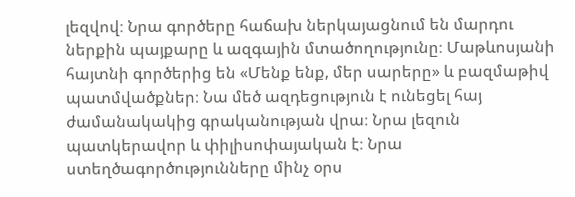լեզվով։ Նրա գործերը հաճախ ներկայացնում են մարդու ներքին պայքարը և ազգային մտածողությունը։ Մաթևոսյանի հայտնի գործերից են «Մենք ենք, մեր սարերը» և բազմաթիվ պատմվածքներ։ Նա մեծ ազդեցություն է ունեցել հայ ժամանակակից գրականության վրա։ Նրա լեզուն պատկերավոր և փիլիսոփայական է։ Նրա ստեղծագործությունները մինչ օրս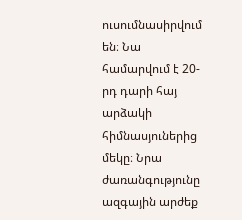ուսումնասիրվում են։ Նա համարվում է 20-րդ դարի հայ արձակի հիմնասյուներից մեկը։ Նրա ժառանգությունը ազգային արժեք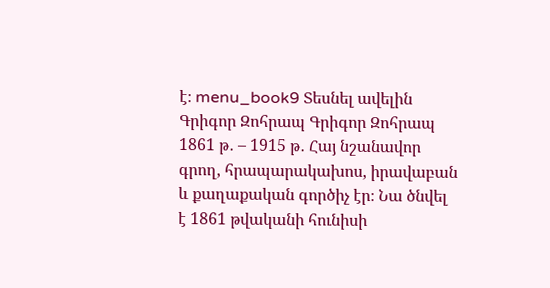է։ menu_book9 Տեսնել ավելին Գրիգոր Զոհրապ Գրիգոր Զոհրապ 1861 թ․ – 1915 թ․ Հայ նշանավոր գրող, հրապարակախոս, իրավաբան և քաղաքական գործիչ էր։ Նա ծնվել է 1861 թվականի հունիսի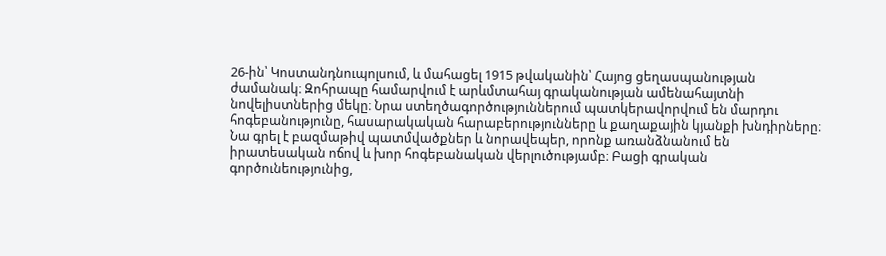26-ին՝ Կոստանդնուպոլսում, և մահացել 1915 թվականին՝ Հայոց ցեղասպանության ժամանակ։ Զոհրապը համարվում է արևմտահայ գրականության ամենահայտնի նովելիստներից մեկը։ Նրա ստեղծագործություններում պատկերավորվում են մարդու հոգեբանությունը, հասարակական հարաբերությունները և քաղաքային կյանքի խնդիրները։ Նա գրել է բազմաթիվ պատմվածքներ և նորավեպեր, որոնք առանձնանում են իրատեսական ոճով և խոր հոգեբանական վերլուծությամբ։ Բացի գրական գործունեությունից,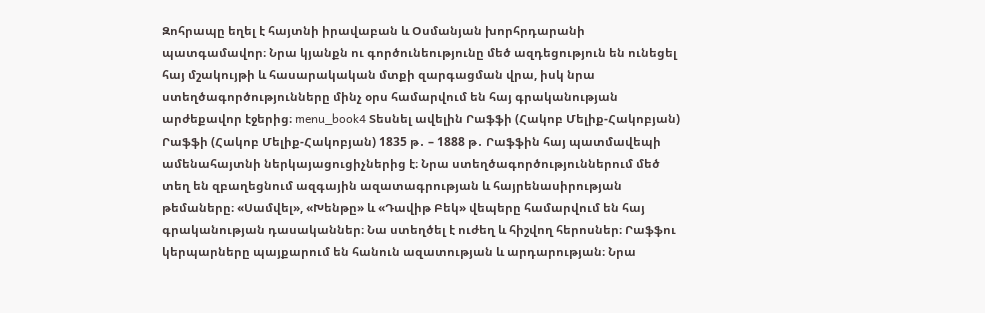Զոհրապը եղել է հայտնի իրավաբան և Օսմանյան խորհրդարանի պատգամավոր։ Նրա կյանքն ու գործունեությունը մեծ ազդեցություն են ունեցել հայ մշակույթի և հասարակական մտքի զարգացման վրա, իսկ նրա ստեղծագործությունները մինչ օրս համարվում են հայ գրականության արժեքավոր էջերից։ menu_book4 Տեսնել ավելին Րաֆֆի (Հակոբ Մելիք-Հակոբյան) Րաֆֆի (Հակոբ Մելիք-Հակոբյան) 1835 թ․ – 1888 թ․ Րաֆֆին հայ պատմավեպի ամենահայտնի ներկայացուցիչներից է։ Նրա ստեղծագործություններում մեծ տեղ են զբաղեցնում ազգային ազատագրության և հայրենասիրության թեմաները։ «Սամվել», «Խենթը» և «Դավիթ Բեկ» վեպերը համարվում են հայ գրականության դասականներ։ Նա ստեղծել է ուժեղ և հիշվող հերոսներ։ Րաֆֆու կերպարները պայքարում են հանուն ազատության և արդարության։ Նրա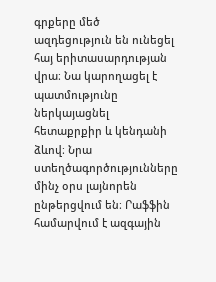գրքերը մեծ ազդեցություն են ունեցել հայ երիտասարդության վրա։ Նա կարողացել է պատմությունը ներկայացնել հետաքրքիր և կենդանի ձևով։ Նրա ստեղծագործությունները մինչ օրս լայնորեն ընթերցվում են։ Րաֆֆին համարվում է ազգային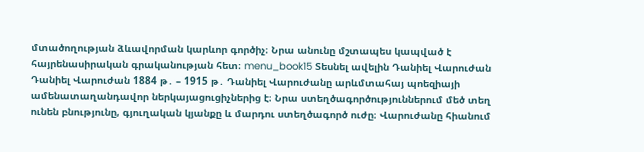մտածողության ձևավորման կարևոր գործիչ։ Նրա անունը մշտապես կապված է հայրենասիրական գրականության հետ։ menu_book15 Տեսնել ավելին Դանիել Վարուժան Դանիել Վարուժան 1884 թ․ – 1915 թ․ Դանիել Վարուժանը արևմտահայ պոեզիայի ամենատաղանդավոր ներկայացուցիչներից է։ Նրա ստեղծագործություններում մեծ տեղ ունեն բնությունը, գյուղական կյանքը և մարդու ստեղծագործ ուժը։ Վարուժանը հիանում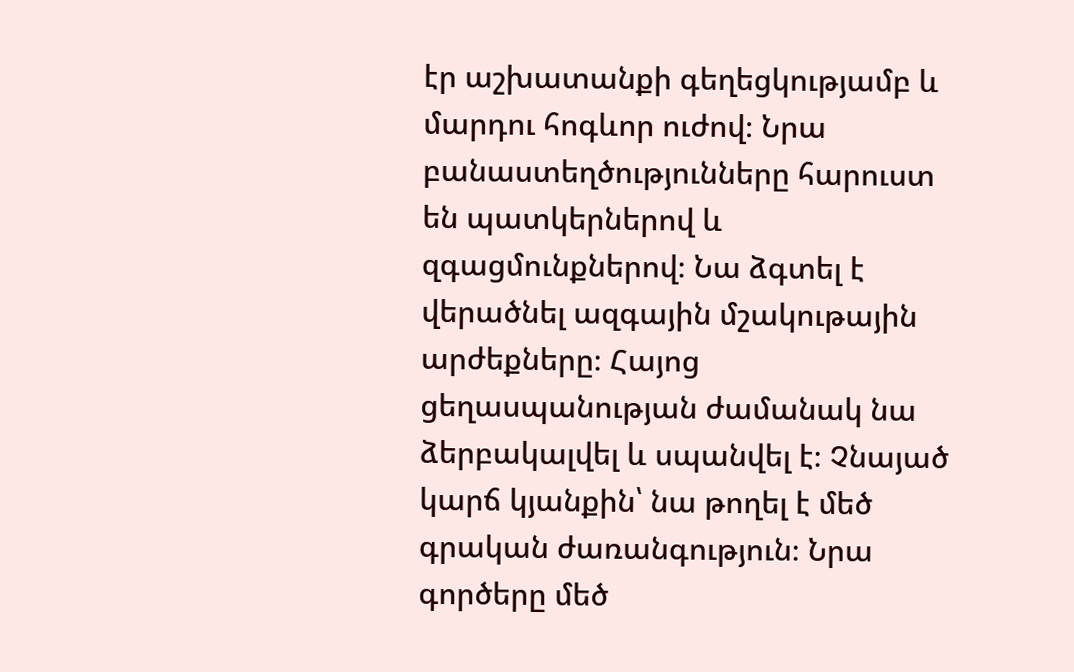էր աշխատանքի գեղեցկությամբ և մարդու հոգևոր ուժով։ Նրա բանաստեղծությունները հարուստ են պատկերներով և զգացմունքներով։ Նա ձգտել է վերածնել ազգային մշակութային արժեքները։ Հայոց ցեղասպանության ժամանակ նա ձերբակալվել և սպանվել է։ Չնայած կարճ կյանքին՝ նա թողել է մեծ գրական ժառանգություն։ Նրա գործերը մեծ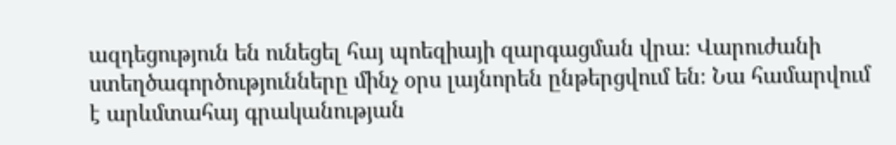ազդեցություն են ունեցել հայ պոեզիայի զարգացման վրա։ Վարուժանի ստեղծագործությունները մինչ օրս լայնորեն ընթերցվում են։ Նա համարվում է արևմտահայ գրականության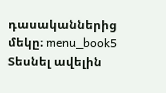դասականներից մեկը։ menu_book5 Տեսնել ավելին